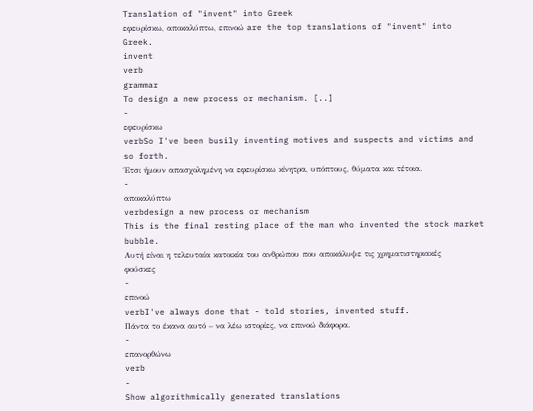Translation of "invent" into Greek
εφευρίσκω, αποκαλύπτω, επινοώ are the top translations of "invent" into Greek.
invent
verb
grammar
To design a new process or mechanism. [..]
-
εφευρίσκω
verbSo I've been busily inventing motives and suspects and victims and so forth.
Έτσι ήμουν απασχολημένη να εφευρίσκω κίνητρα, υπόπτους, θύματα και τέτοια.
-
αποκαλύπτω
verbdesign a new process or mechanism
This is the final resting place of the man who invented the stock market bubble.
Αυτή είναι η τελευταία κατοικία του ανθρώπου που αποκάλυψε τις χρηματιστηριακές φούσκες
-
επινοώ
verbI've always done that - told stories, invented stuff.
Πάντα το έκανα αυτό – να λέω ιστορίες, να επινοώ διάφορα.
-
επανορθώνω
verb
-
Show algorithmically generated translations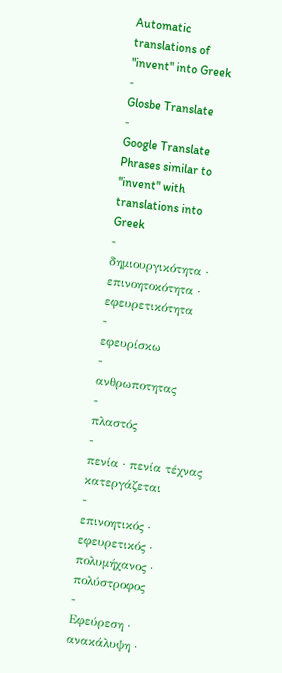Automatic translations of "invent" into Greek
-
Glosbe Translate
-
Google Translate
Phrases similar to "invent" with translations into Greek
-
δημιουργικότητα · επινοητοκότητα · εφευρετικότητα
-
εφευρίσκω
-
ανθρωποτητας
-
πλαστός
-
πενία · πενία τέχνας κατεργάζεται
-
επινοητικός · εφευρετικός · πολυμήχανος · πολύστροφος
-
Εφεύρεση · ανακάλυψη ·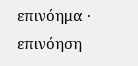επινόημα · επινόηση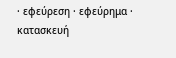· εφεύρεση · εφεύρημα · κατασκευή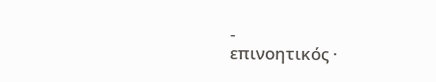-
επινοητικός ·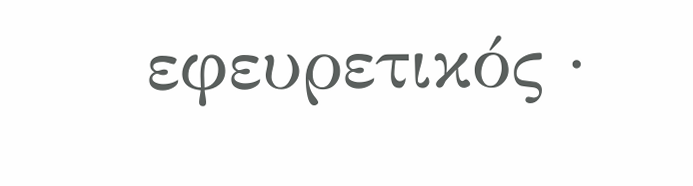εφευρετικός ·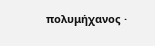πολυμήχανος ·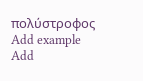πολύστροφος
Add example
Add